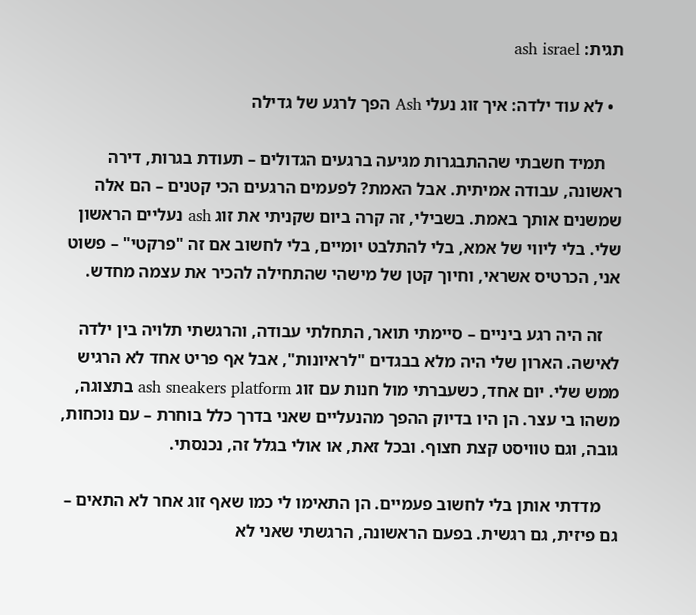תגית: ash israel

  • לא עוד ילדה: איך זוג נעלי Ash הפך לרגע של גדילה

    תמיד חשבתי שההתבגרות מגיעה ברגעים הגדולים – תעודת בגרות, דירה ראשונה, עבודה אמיתית. אבל האמת? לפעמים הרגעים הכי קטנים – הם אלה שמשנים אותך באמת. בשבילי, זה קרה ביום שקניתי את זוג ash נעליים הראשון שלי. בלי ליווי של אמא, בלי להתלבט יומיים, בלי לחשוב אם זה "פרקטי" – פשוט אני, הכרטיס אשראי, וחיוך קטן של מישהי שהתחילה להכיר את עצמה מחדש.

    זה היה רגע ביניים – סיימתי תואר, התחלתי עבודה, והרגשתי תלויה בין ילדה לאישה. הארון שלי היה מלא בבגדים "לראיונות", אבל אף פריט אחד לא הרגיש ממש שלי. יום אחד, כשעברתי מול חנות עם זוג ash sneakers platform בתצוגה, משהו בי עצר. הן היו בדיוק ההפך מהנעליים שאני בדרך כלל בוחרת – עם נוכחות, גובה, וגם טוויסט קצת חצוף. ובכל זאת, או אולי בגלל זה, נכנסתי.

    מדדתי אותן בלי לחשוב פעמיים. הן התאימו לי כמו שאף זוג אחר לא התאים – גם פיזית, גם רגשית. בפעם הראשונה, הרגשתי שאני לא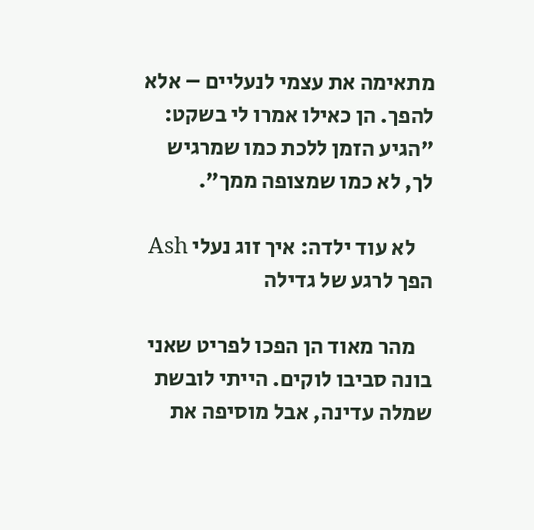מתאימה את עצמי לנעליים – אלא להפך. הן כאילו אמרו לי בשקט: "הגיע הזמן ללכת כמו שמרגיש לך, לא כמו שמצופה ממך".

    לא עוד ילדה: איך זוג נעלי Ash הפך לרגע של גדילה

    מהר מאוד הן הפכו לפריט שאני בונה סביבו לוקים. הייתי לובשת שמלה עדינה, אבל מוסיפה את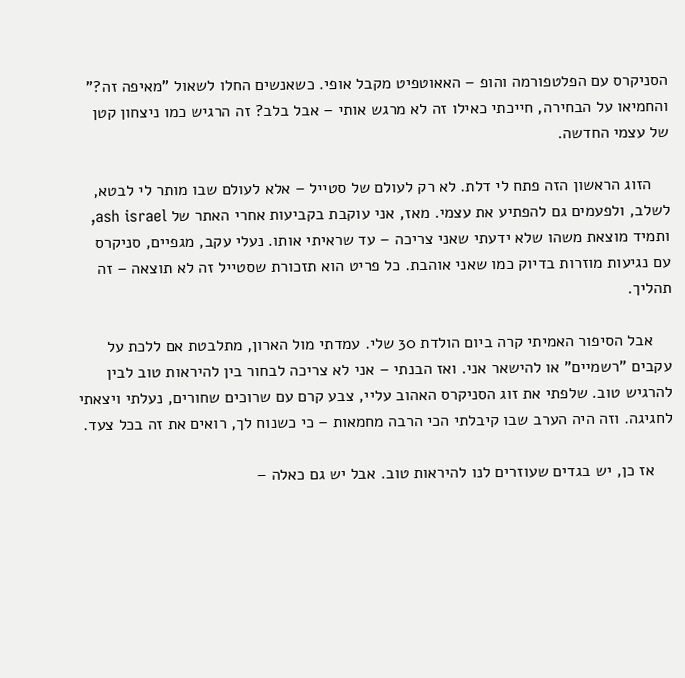הסניקרס עם הפלטפורמה והופ – האאוטפיט מקבל אופי. כשאנשים החלו לשאול "מאיפה זה?" והחמיאו על הבחירה, חייכתי כאילו זה לא מרגש אותי – אבל בלב? זה הרגיש כמו ניצחון קטן של עצמי החדשה.

    הזוג הראשון הזה פתח לי דלת. לא רק לעולם של סטייל – אלא לעולם שבו מותר לי לבטא, לשלב, ולפעמים גם להפתיע את עצמי. מאז, אני עוקבת בקביעות אחרי האתר של ash israel, ותמיד מוצאת משהו שלא ידעתי שאני צריכה – עד שראיתי אותו. נעלי עקב, מגפיים, סניקרס עם נגיעות מוזרות בדיוק כמו שאני אוהבת. כל פריט הוא תזכורת שסטייל זה לא תוצאה – זה תהליך.

    אבל הסיפור האמיתי קרה ביום הולדת 30 שלי. עמדתי מול הארון, מתלבטת אם ללכת על עקבים "רשמיים" או להישאר אני. ואז הבנתי – אני לא צריכה לבחור בין להיראות טוב לבין להרגיש טוב. שלפתי את זוג הסניקרס האהוב עליי, צבע קרם עם שרוכים שחורים, נעלתי ויצאתי לחגיגה. וזה היה הערב שבו קיבלתי הכי הרבה מחמאות – כי כשנוח לך, רואים את זה בכל צעד.

    אז כן, יש בגדים שעוזרים לנו להיראות טוב. אבל יש גם כאלה –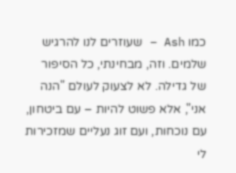כמו Ash – שעוזרים לנו להרגיש שלמים. וזה, מבחינתי, כל הסיפור של גדילה. לא לצעוק לעולם "הנה אני", אלא פשוט להיות – עם ביטחון, עם נוכחות, ועם זוג נעליים שמזכירות לי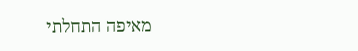מאיפה התחלתי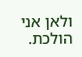ולאן אני הולכת.